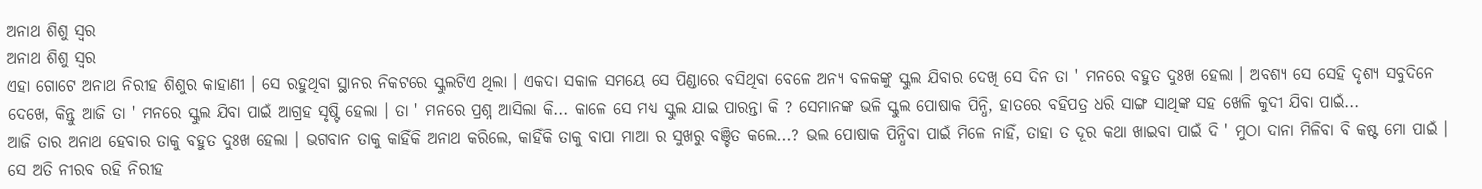ଅନାଥ ଶିଶୁ ସ୍ୱର
ଅନାଥ ଶିଶୁ ସ୍ୱର
ଏହା ଗୋଟେ ଅନାଥ ନିରୀହ ଶିଶୁର କାହାଣୀ । ସେ ରହୁଥିବା ସ୍ଥାନର ନିକଟରେ ସ୍କୁଲଟିଏ ଥିଲା । ଏକଦା ସକାଳ ସମୟେ ସେ ପିଣ୍ଡାରେ ବସିଥିବା ବେଳେ ଅନ୍ୟ ବଳକଙ୍କୁ ସ୍କୁଲ ଯିବାର ଦେଖି ସେ ଦିନ ତା ' ମନରେ ବହୁତ ଦୁଃଖ ହେଲା । ଅବଶ୍ୟ ସେ ସେହି ଦୃଶ୍ୟ ସବୁଦିନେ ଦେଖେ, କିନ୍ତୁ ଆଜି ତା ' ମନରେ ସ୍କୁଲ ଯିବା ପାଇଁ ଆଗ୍ରହ ସୃଷ୍ଟି ହେଲା । ତା ' ମନରେ ପ୍ରଶ୍ନ ଆସିଲା କି... କାଳେ ସେ ମଧ୍ୟ ସ୍କୁଲ ଯାଇ ପାରନ୍ତା କି ? ସେମାନଙ୍କ ଭଳି ସ୍କୁଲ ପୋଷାକ ପିନ୍ଧି, ହାତରେ ବହିପତ୍ର ଧରି ସାଙ୍ଗ ସାଥିଙ୍କ ସହ ଖେଳି କୁଦୀ ଯିବା ପାଇଁ...
ଆଜି ତାର ଅନାଥ ହେବାର ତାକୁ ବହୁତ ଦୁଃଖ ହେଲା । ଭଗବାନ ତାକୁ କାହିଁକି ଅନାଥ କରିଲେ, କାହିଁକି ତାକୁ ବାପା ମାଆ ର ସୁଖରୁ ବଞ୍ଚିତ କଲେ...? ଭଲ ପୋଷାକ ପିନ୍ଧିବା ପାଇଁ ମିଳେ ନାହିଁ, ତାହା ତ ଦୂର କଥା ଖାଇବା ପାଇଁ ଦି ' ମୁଠା ଦାନା ମିଳିବା ବି କଷ୍ଟ ମୋ ପାଇଁ । ସେ ଅତି ନୀରବ ରହି ନିରୀହ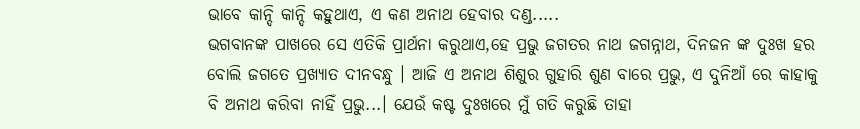ଭାବେ କାନ୍ଦି କାନ୍ଦି କହୁଥାଏ, ଏ କଣ ଅନାଥ ହେବାର ଦଣ୍ଡ.....
ଭଗବାନଙ୍କ ପାଖରେ ସେ ଏତିକି ପ୍ରାର୍ଥନା କରୁଥାଏ,ହେ ପ୍ରଭୁ ଜଗତର ନାଥ ଜଗନ୍ନାଥ, ଦିନଜନ ଙ୍କ ଦୁଃଖ ହର ବୋଲି ଜଗତେ ପ୍ରଖ୍ୟାତ ଦୀନବନ୍ଧୁ । ଆଜି ଏ ଅନାଥ ଶିଶୁର ଗୁହାରି ଶୁଣ ବାରେ ପ୍ରଭୁ, ଏ ଦୁନିଆଁ ରେ କାହାକୁ ବି ଅନାଥ କରିବା ନାହିଁ ପ୍ରଭୁ...। ଯେଉଁ କଷ୍ଟ ଦୁଃଖରେ ମୁଁ ଗତି କରୁଛି ତାହା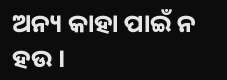ଅନ୍ୟ କାହା ପାଇଁ ନ ହଉ ।